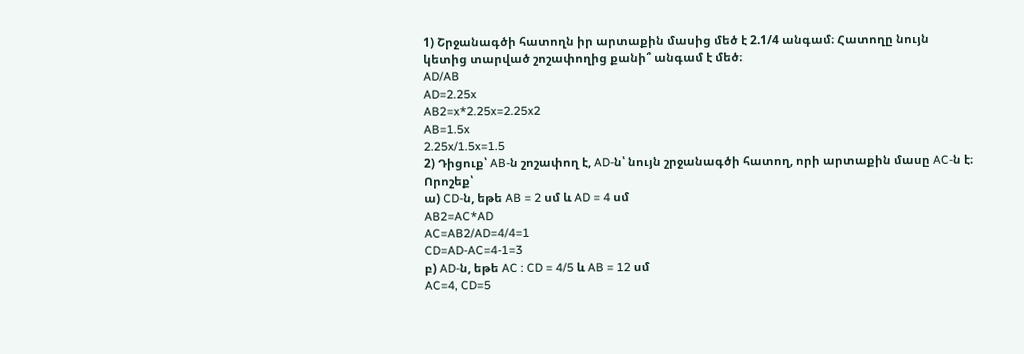1) Շրջանագծի հատողն իր արտաքին մասից մեծ է 2.1/4 անգամ։ Հատողը նույն կետից տարված շոշափողից քանի՞ անգամ է մեծ։
AD/AB
AD=2.25x
AB2=x*2.25x=2.25x2
AB=1.5x
2.25x/1.5x=1.5
2) Դիցուք՝ AB-ն շոշափող է, AD-ն՝ նույն շրջանագծի հատող, որի արտաքին մասը AC-ն է։ Որոշեք՝
ա) CD-ն, եթե AB = 2 սմ և AD = 4 սմ
AB2=AC*AD
AC=AB2/AD=4/4=1
CD=AD-AC=4-1=3
բ) AD-ն, եթե AC : CD = 4/5 և AB = 12 սմ
AC=4, CD=5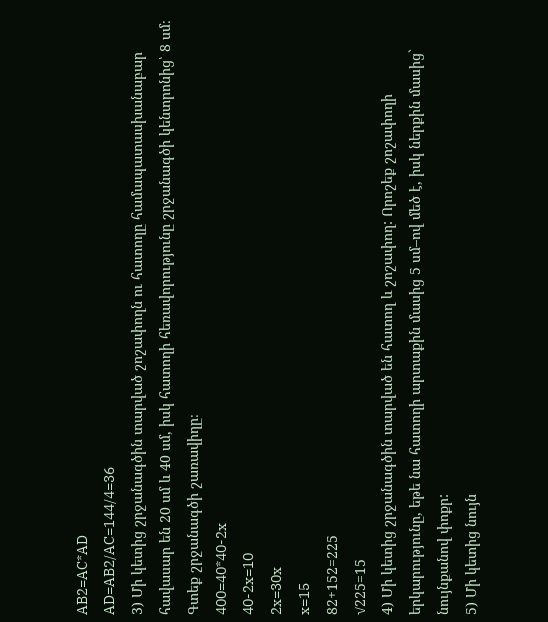AB2=AC*AD
AD=AB2/AC=144/4=36
3) Մի կետից շրջանագծին տարված շոշափողն ու հատողը համապատասխանաբար հավասար են 20 սմ և 40 սմ, իսկ հատողի հեռավորությունը շրջանագծի կենտրոնից՝ 8 սմ։ Գտեք շրջանագծի շառավիղը։
400=40*40-2x
40-2x=10
2x=30x
x=15
82+152=225
√225=15
4) Մի կետից շրջանագծին տարված են հատող և շոշափող: Որոշեք շոշափողի երկարությունը, եթե նա հատողի արտաքին մասից 5 սմ–ով մեծ է, իսկ ներքին մասից` նույնքանով փոքր:
5) Մի կետից նույն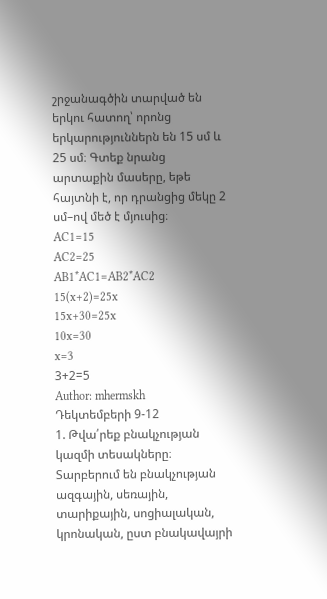շրջանագծին տարված են երկու հատող՝ որոնց երկարություններն են 15 սմ և 25 սմ։ Գտեք նրանց արտաքին մասերը, եթե հայտնի է, որ դրանցից մեկը 2 սմ–ով մեծ է մյուսից։
AC1=15
AC2=25
AB1*AC1=AB2*AC2
15(x+2)=25x
15x+30=25x
10x=30
x=3
3+2=5
Author: mhermskh
Դեկտեմբերի 9-12
1. Թվա՛րեք բնակչության կազմի տեսակները։
Տարբերում են բնակչության ազգային, սեռային, տարիքային, սոցիալական, կրոնական, ըստ բնակավայրի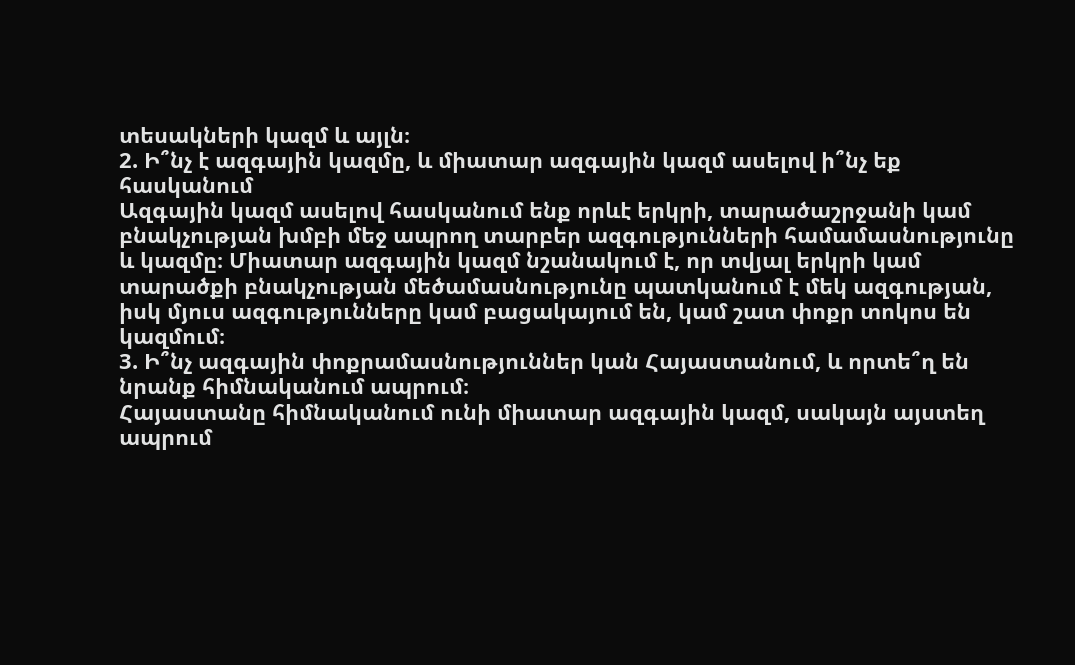տեսակների կազմ և այլն։
2. Ի՞նչ է ազգային կազմը, և միատար ազգային կազմ ասելով ի՞նչ եք հասկանում
Ազգային կազմ ասելով հասկանում ենք որևէ երկրի, տարածաշրջանի կամ բնակչության խմբի մեջ ապրող տարբեր ազգությունների համամասնությունը և կազմը։ Միատար ազգային կազմ նշանակում է, որ տվյալ երկրի կամ տարածքի բնակչության մեծամասնությունը պատկանում է մեկ ազգության, իսկ մյուս ազգությունները կամ բացակայում են, կամ շատ փոքր տոկոս են կազմում։
3. Ի՞նչ ազգային փոքրամասնություններ կան Հայաստանում, և որտե՞ղ են նրանք հիմնականում ապրում։
Հայաստանը հիմնականում ունի միատար ազգային կազմ, սակայն այստեղ ապրում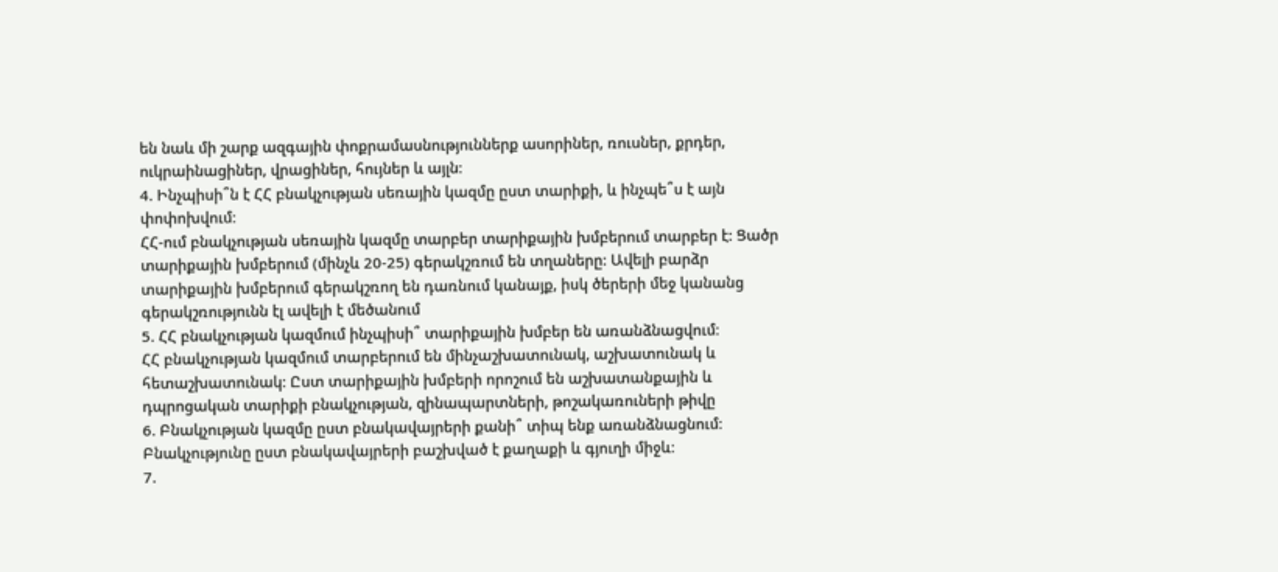են նաև մի շարք ազգային փոքրամասնություններք ասորիներ, ռուսներ, քրդեր, ուկրաինացիներ, վրացիներ, հույներ և այլն։
4. Ինչպիսի՞ն է ՀՀ բնակչության սեռային կազմը ըստ տարիքի, և ինչպե՞ս է այն փոփոխվում։
ՀՀ-ում բնակչության սեռային կազմը տարբեր տարիքային խմբերում տարբեր է: Ցածր տարիքային խմբերում (մինչև 20-25) գերակշռում են տղաները: Ավելի բարձր տարիքային խմբերում գերակշռող են դառնում կանայք, իսկ ծերերի մեջ կանանց գերակշռությունն էլ ավելի է մեծանում
5. ՀՀ բնակչության կազմում ինչպիսի՞ տարիքային խմբեր են առանձնացվում։
ՀՀ բնակչության կազմում տարբերում են մինչաշխատունակ, աշխատունակ և հետաշխատունակ։ Ըստ տարիքային խմբերի որոշում են աշխատանքային և դպրոցական տարիքի բնակչության, զինապարտների, թոշակառուների թիվը
6. Բնակչության կազմը ըստ բնակավայրերի քանի՞ տիպ ենք առանձնացնում։
Բնակչությունը ըստ բնակավայրերի բաշխված է քաղաքի և գյուղի միջև։
7.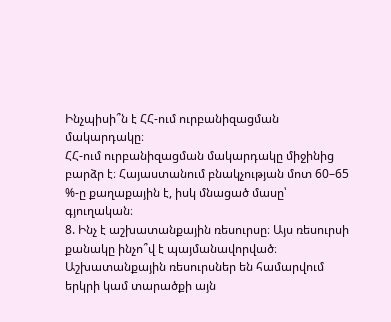Ինչպիսի՞ն է ՀՀ-ում ուրբանիզացման մակարդակը։
ՀՀ-ում ուրբանիզացման մակարդակը միջինից բարձր է։ Հայաստանում բնակչության մոտ 60–65 %-ը քաղաքային է, իսկ մնացած մասը՝ գյուղական։
8. Ինչ է աշխատանքային ռեսուրսը։ Այս ռեսուրսի քանակը ինչո՞վ է պայմանավորված։
Աշխատանքային ռեսուրսներ են համարվում երկրի կամ տարածքի այն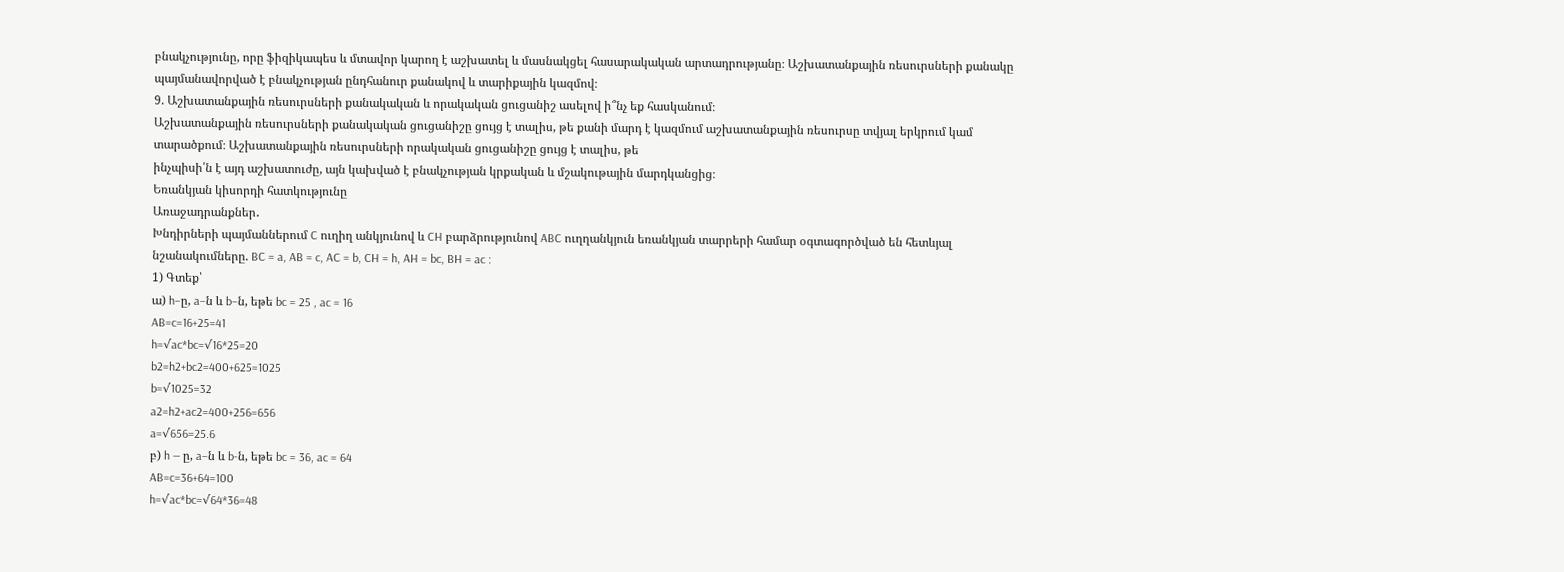բնակչությունը, որը ֆիզիկապես և մտավոր կարող է աշխատել և մասնակցել հասարակական արտադրությանը։ Աշխատանքային ռեսուրսների քանակը պայմանավորված է բնակչության ընդհանուր քանակով և տարիքային կազմով։
9. Աշխատանքային ռեսուրսների քանակական և որակական ցուցանիշ ասելով ի՞նչ եք հասկանում։
Աշխատանքային ռեսուրսների քանակական ցուցանիշը ցույց է տալիս, թե քանի մարդ է կազմում աշխատանքային ռեսուրսը տվյալ երկրում կամ տարածքում։ Աշխատանքային ռեսուրսների որակական ցուցանիշը ցույց է տալիս, թե
ինչպիսի՛ն է այդ աշխատուժը, այն կախված է բնակչության կրքական և մշակութային մարդկանցից։
Եռանկյան կիսորդի հատկությունը
Առաջադրանքներ․
Խնդիրների պայմաններում C ուղիղ անկյունով և CH բարձրությունով ABC ուղղանկյուն եռանկյան տարրերի համար օգտագործված են հետևյալ նշանակումները. BC = a, AB = c, AC = b, CH = h, AH = bc, BH = ac :
1) Գտեք՝
ա) h–ը, a–ն և b–ն, եթե bc = 25 , ac = 16
AB=c=16+25=41
h=√ac*bc=√16*25=20
b2=h2+bc2=400+625=1025
b=√1025=32
a2=h2+ac2=400+256=656
a=√656=25.6
բ) h — ը, a–ն և b-ն, եթե bc = 36, ac = 64
AB=c=36+64=100
h=√ac*bc=√64*36=48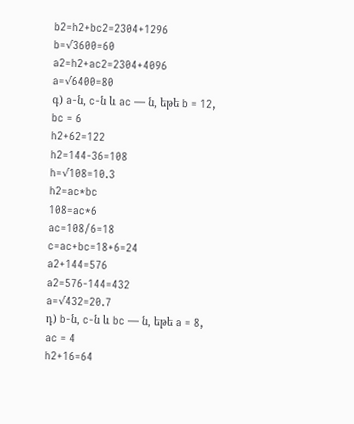b2=h2+bc2=2304+1296
b=√3600=60
a2=h2+ac2=2304+4096
a=√6400=80
գ) a-ն, c-ն և ac — ն, եթե b = 12, bc = 6
h2+62=122
h2=144-36=108
h=√108=10.3
h2=ac*bc
108=ac*6
ac=108/6=18
c=ac+bc=18+6=24
a2+144=576
a2=576-144=432
a=√432=20.7
դ) b-ն, c-ն և bc — ն, եթե a = 8, ac = 4
h2+16=64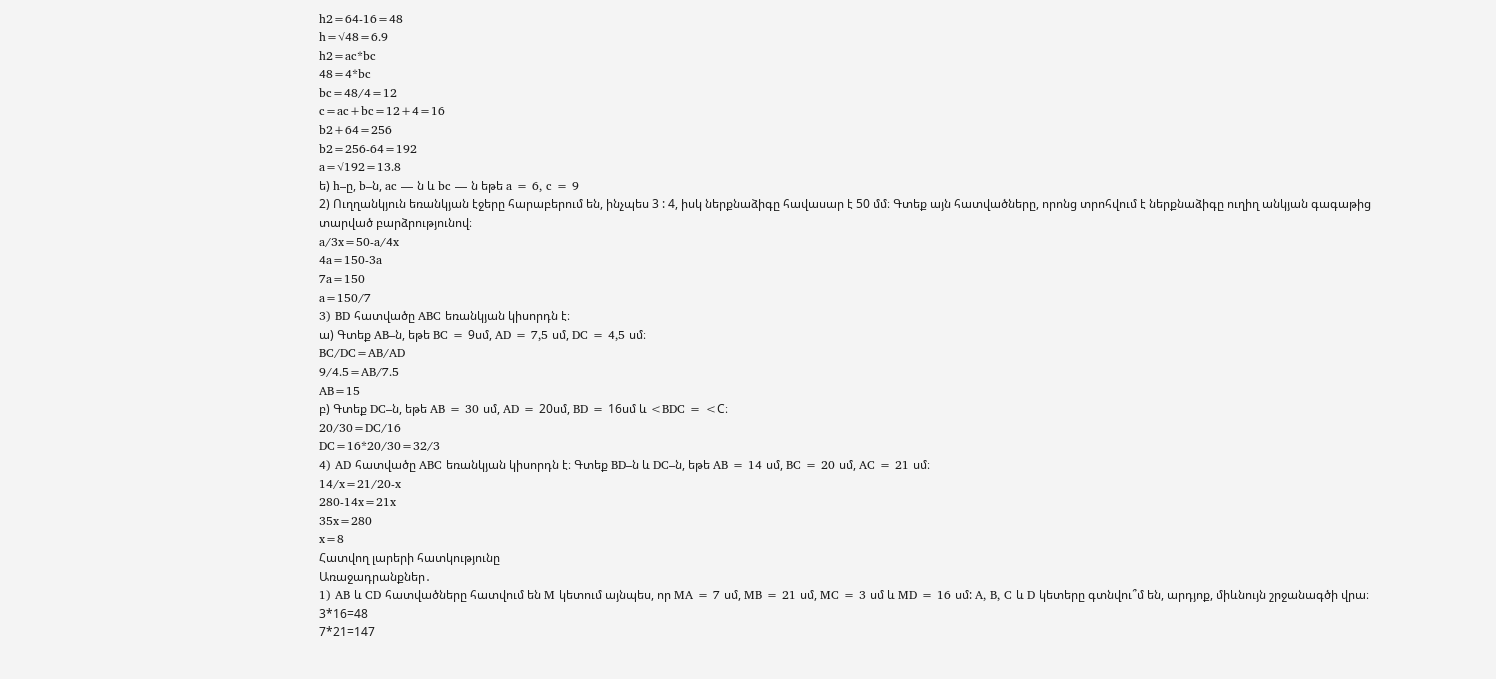h2=64-16=48
h=√48=6.9
h2=ac*bc
48=4*bc
bc=48/4=12
c=ac+bc=12+4=16
b2+64=256
b2=256-64=192
a=√192=13.8
ե) h–ը, b–ն, ac — ն և bc — ն եթե a = 6, c = 9
2) Ուղղանկյուն եռանկյան էջերը հարաբերում են, ինչպես 3 : 4, իսկ ներքնաձիգը հավասար է 50 մմ։ Գտեք այն հատվածները, որոնց տրոհվում է ներքնաձիգը ուղիղ անկյան գագաթից տարված բարձրությունով։
a/3x=50-a/4x
4a=150-3a
7a=150
a=150/7
3) BD հատվածը ABC եռանկյան կիսորդն է։
ա) Գտեք AB–ն, եթե BC = 9սմ, AD = 7,5 սմ, DC = 4,5 սմ։
BC/DC=AB/AD
9/4.5=AB/7.5
AB=15
բ) Գտեք DC–ն, եթե AB = 30 սմ, AD = 20սմ, BD = 16սմ և <BDC = <C։
20/30=DC/16
DC=16*20/30=32/3
4) AD հատվածը ABC եռանկյան կիսորդն է։ Գտեք BD–ն և DC–ն, եթե AB = 14 սմ, BC = 20 սմ, AC = 21 սմ։
14/x=21/20-x
280-14x=21x
35x=280
x=8
Հատվող լարերի հատկությունը
Առաջադրանքներ․
1) AB և CD հատվածները հատվում են M կետում այնպես, որ MA = 7 սմ, MB = 21 սմ, MC = 3 սմ և MD = 16 սմ: A, B, C և D կետերը գտնվու՞մ են, արդյոք, միևնույն շրջանագծի վրա։
3*16=48
7*21=147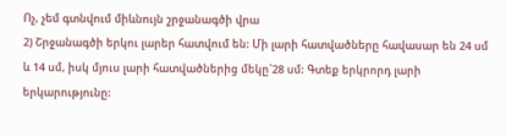Ոչ, չեմ գտնվում միևնույն շրջանագծի վրա
2) Շրջանագծի երկու լարեր հատվում են: Մի լարի հատվածները հավասար են 24 սմ և 14 սմ, իսկ մյուս լարի հատվածներից մեկը`28 սմ: Գտեք երկրորդ լարի երկարությունը: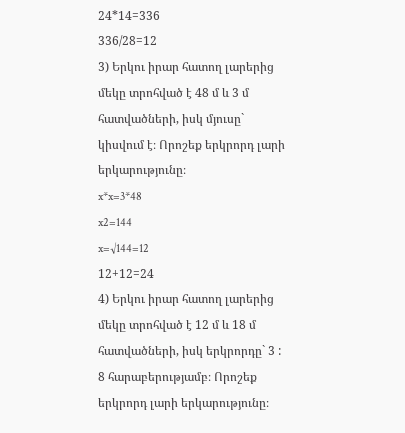24*14=336
336/28=12
3) Երկու իրար հատող լարերից մեկը տրոհված է 48 մ և 3 մ հատվածների, իսկ մյուսը` կիսվում է։ Որոշեք երկրորդ լարի երկարությունը։
x*x=3*48
x2=144
x=√144=12
12+12=24
4) Երկու իրար հատող լարերից մեկը տրոհված է 12 մ և 18 մ հատվածների, իսկ երկրորդը` 3 : 8 հարաբերությամբ։ Որոշեք երկրորդ լարի երկարությունը։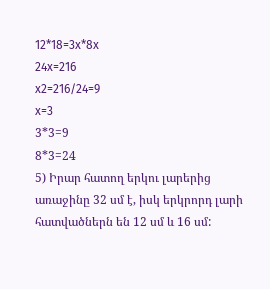12*18=3x*8x
24x=216
x2=216/24=9
x=3
3*3=9
8*3=24
5) Իրար հատող երկու լարերից առաջինը 32 սմ է, իսկ երկրորդ լարի հատվածներն են 12 սմ և 16 սմ: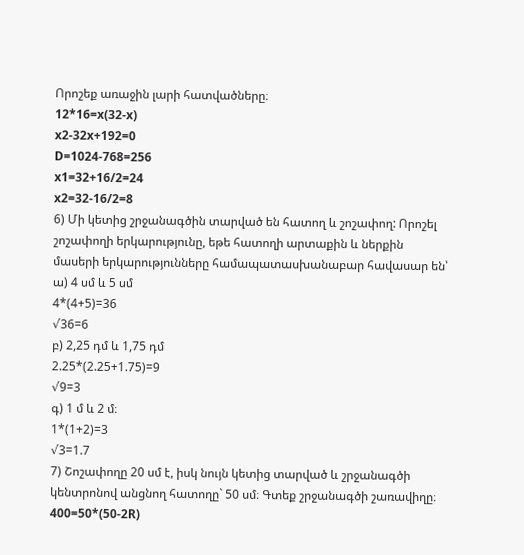Որոշեք առաջին լարի հատվածները։
12*16=x(32-x)
x2-32x+192=0
D=1024-768=256
x1=32+16/2=24
x2=32-16/2=8
6) Մի կետից շրջանագծին տարված են հատող և շոշափող: Որոշել շոշափողի երկարությունը, եթե հատողի արտաքին և ներքին մասերի երկարությունները համապատասխանաբար հավասար են՝
ա) 4 սմ և 5 սմ
4*(4+5)=36
√36=6
բ) 2,25 դմ և 1,75 դմ
2.25*(2.25+1.75)=9
√9=3
գ) 1 մ և 2 մ։
1*(1+2)=3
√3=1.7
7) Շոշափողը 20 սմ է, իսկ նույն կետից տարված և շրջանագծի կենտրոնով անցնող հատողը` 50 սմ։ Գտեք շրջանագծի շառավիղը։
400=50*(50-2R)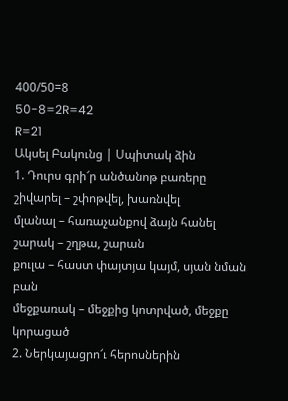400/50=8
50-8=2R=42
R=21
Ակսել Բակունց | Սպիտակ ձին
1. Դուրս գրի՜ր անծանոթ բառերը
շիվարել – շփոթվել, խառնվել
մլանալ – հառաչանքով ձայն հանել
շարակ – շղթա, շարան
քուլա – հաստ փայտյա կայմ, սյան նման բան
մեջքառակ – մեջքից կոտրված, մեջքը կորացած
2. Ներկայացրո՜ւ հերոսներին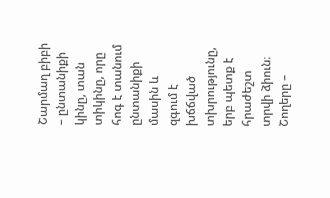Շարմաղ բիբի – ընտանիքի կինը, տան տիկինը, որը հոգ է տանում ընտանիքի մասին և զգում է խճճված տխրությունը, երբ պետք է հրաժեշտ տրվի ձիուն։
Շողերը –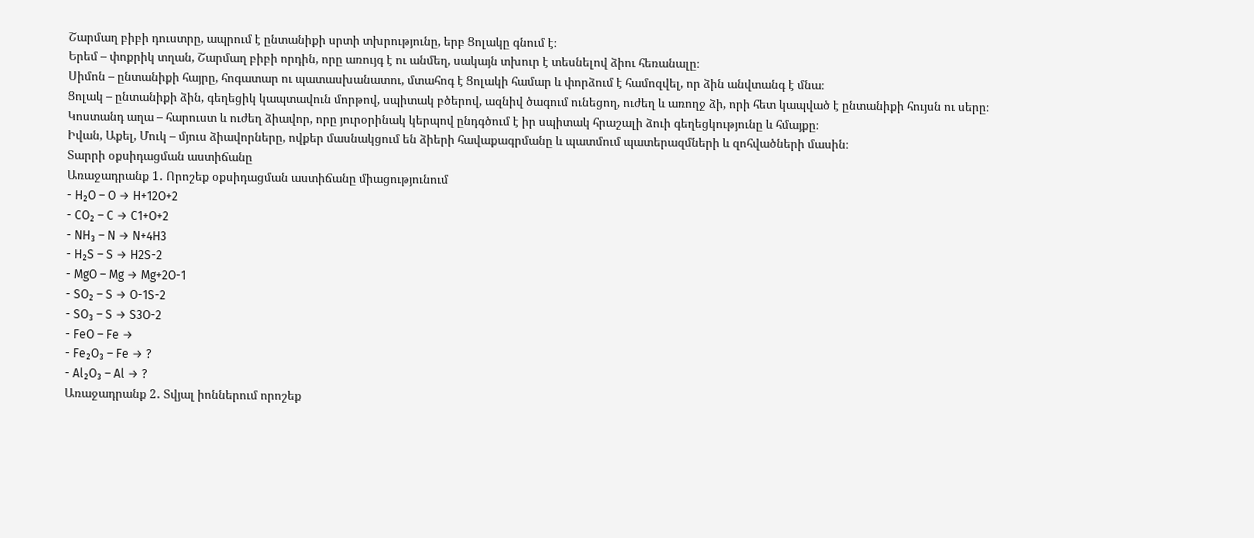Շարմաղ բիբի դուստրը, ապրում է ընտանիքի սրտի տխրությունը, երբ Ցոլակը գնում է։
Երեմ – փոքրիկ տղան, Շարմաղ բիբի որդին, որը առույգ է ու անմեղ, սակայն տխուր է տեսնելով ձիու հեռանալը։
Սիմոն – ընտանիքի հայրը, հոգատար ու պատասխանատու, մտահոգ է Ցոլակի համար և փորձում է համոզվել, որ ձին անվտանգ է մնա։
Ցոլակ – ընտանիքի ձին, գեղեցիկ կապտավուն մորթով, սպիտակ բծերով, ազնիվ ծագում ունեցող, ուժեղ և առողջ ձի, որի հետ կապված է ընտանիքի հույսն ու սերը։
Կոստանդ աղա – հարուստ և ուժեղ ձիավոր, որը յուրօրինակ կերպով ընդգծում է իր սպիտակ հրաշալի ձուի գեղեցկությունը և հմայքը։
Իվան, Աքել, Մուկ – մյուս ձիավորները, ովքեր մասնակցում են ձիերի հավաքագրմանը և պատմում պատերազմների և զոհվածների մասին։
Տարրի օքսիդացման աստիճանը
Առաջադրանք 1․ Որոշեք օքսիդացման աստիճանը միացությունում
- H₂O – O → H+12O+2
- CO₂ – C → C1+O+2
- NH₃ – N → N+4H3
- H₂S – S → H2S-2
- MgO – Mg → Mg+2O-1
- SO₂ – S → O-1S-2
- SO₃ – S → S3O-2
- FeO – Fe →
- Fe₂O₃ – Fe → ?
- Al₂O₃ – Al → ?
Առաջադրանք 2․ Տվյալ իոններում որոշեք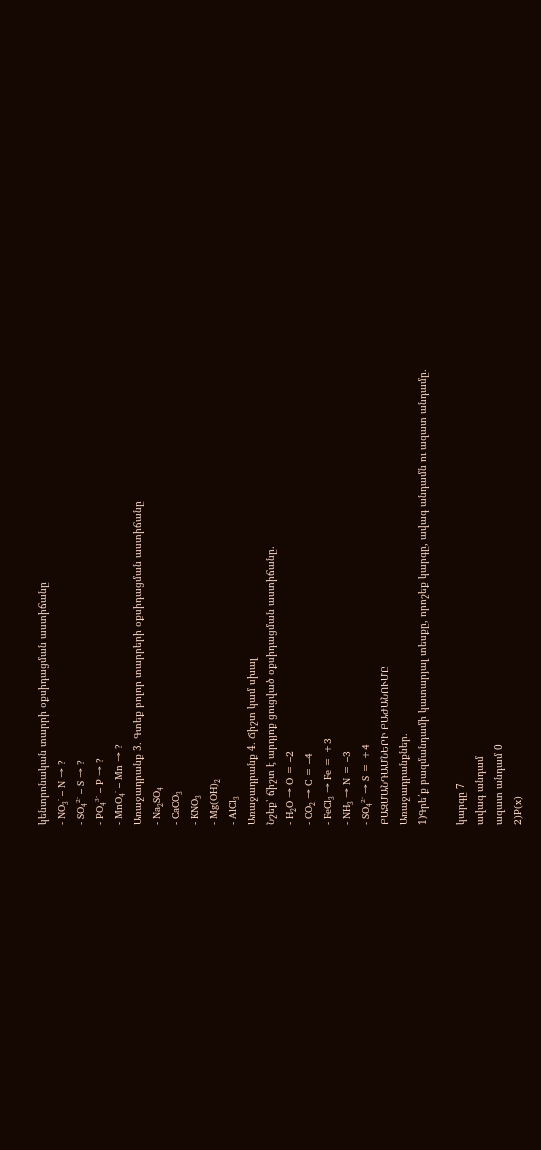կենտրոնական տարրի օքսիդացման աստիճանը
- NO₃⁻ – N → ?
- SO₄²⁻ – S → ?
- PO₄³⁻ – P → ?
- MnO₄⁻ – Mn → ?
Առաջադրանք 3․ Գտեք բոլոր տարրերի օքսիդացման աստիճանը
- Na₂SO₄
- CaCO₃
- KNO₃
- Mg(OH)₂
- AlCl₃
Առաջադրանք 4․ Ճիշտ կամ սխալ
Նշեք՝ ճիշտ է արդյոք ցուցված օքսիդացման աստիճանը.
- H₂O → O = –2
- CO₂ → C = –4
- FeCl₃ → Fe = +3
- NH₃ → N = –3
- SO₄²⁻ → S = +4
ԲԱԶՄԱՆԴԱՄՆԵՐԻ ԲԱԺԱՆՈՒՄԸ
Առաջադրանքներ․
1)Գրե՛ք բազմանդամի կատարյալ տեսքը, որոշեք կարգը, ավագ անդամն ու ազատ անդամը․

կարգը 7
ավագ անդամ
ազատ անդամ 0
2)P(x)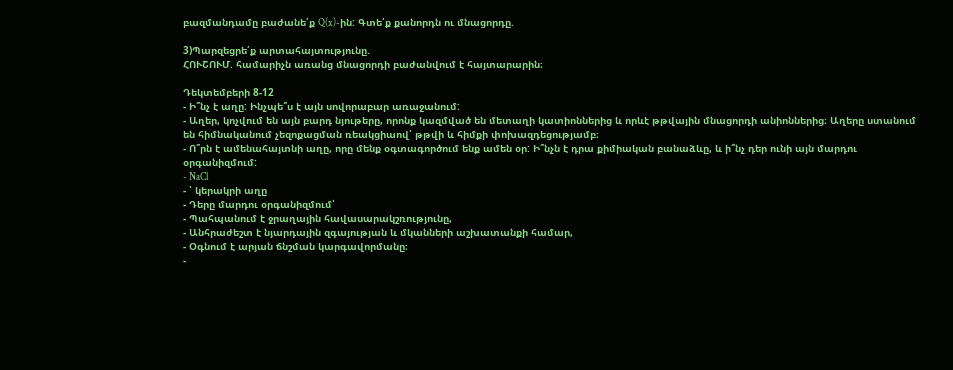բազմանդամը բաժանե՛ք Q(x)-ին: Գտե՛ք քանորդն ու մնացորդը.

3)Պարզեցրե՛ք արտահայտությունը.
ՀՈՒՇՈՒՄ. համարիչն առանց մնացորդի բաժանվում է հայտարարին։

Դեկտեմբերի 8-12
- Ի՞նչ է աղը: Ինչպե՞ս է այն սովորաբար առաջանում:
- Աղեր, կոչվում են այն բարդ նյութերը, որոնք կազմված են մետաղի կատիոններից և որևէ թթվային մնացորդի անիոններից։ Աղերը ստանում են հիմնականում չեզոքացման ռեակցիաով՝ թթվի և հիմքի փոխազդեցությամբ։
- Ո՞րն է ամենահայտնի աղը, որը մենք օգտագործում ենք ամեն օր: Ի՞նչն է դրա քիմիական բանաձևը, և ի՞նչ դեր ունի այն մարդու օրգանիզմում:
- NaCl
- ՝ կերակրի աղը
- Դերը մարդու օրգանիզմում՝
- Պահպանում է ջրաղային հավասարակշռությունը,
- Անհրաժեշտ է նյարդային զգայության և մկանների աշխատանքի համար,
- Օգնում է արյան ճնշման կարգավորմանը։
-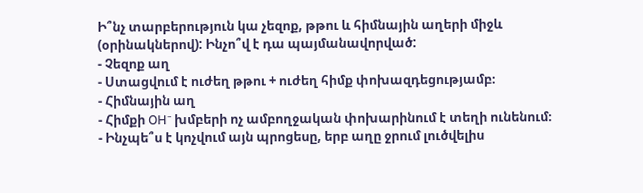Ի՞նչ տարբերություն կա չեզոք, թթու և հիմնային աղերի միջև (օրինակներով): Ինչո՞վ է դա պայմանավորված:
- Չեզոք աղ
- Ստացվում է ուժեղ թթու + ուժեղ հիմք փոխազդեցությամբ։
- Հիմնային աղ
- Հիմքի OH⁻ խմբերի ոչ ամբողջական փոխարինում է տեղի ունենում։
- Ինչպե՞ս է կոչվում այն պրոցեսը, երբ աղը ջրում լուծվելիս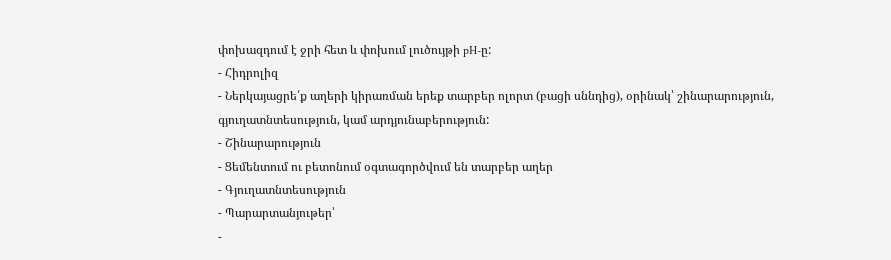փոխազդում է ջրի հետ և փոխում լուծույթի pH-ը:
- Հիդրոլիզ
- Ներկայացրե՛ք աղերի կիրառման երեք տարբեր ոլորտ (բացի սննդից), օրինակ՝ շինարարություն, գյուղատնտեսություն, կամ արդյունաբերություն:
- Շինարարություն
- Ցեմենտում ու բետոնում օգտագործվում են տարբեր աղեր
- Գյուղատնտեսություն
- Պարարտանյութեր՝
-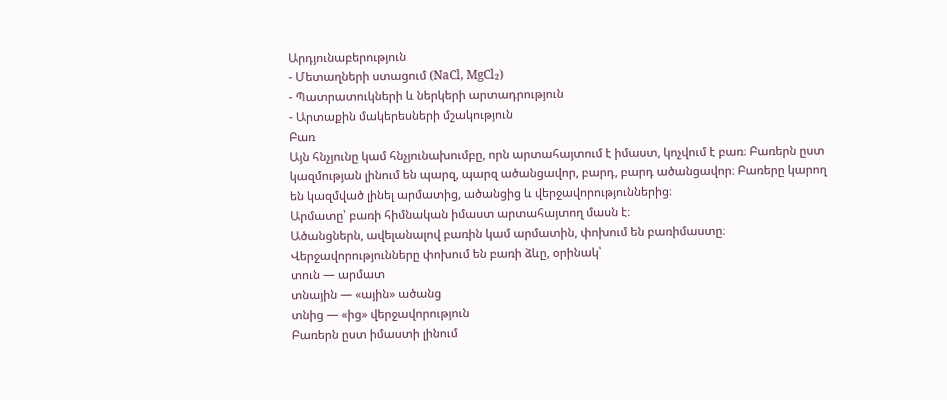Արդյունաբերություն
- Մետաղների ստացում (NaCl, MgCl₂)
- Պատրատուկների և ներկերի արտադրություն
- Արտաքին մակերեսների մշակություն
Բառ
Այն հնչյունը կամ հնչյունախումբը, որն արտահայտում է իմաստ, կոչվում է բառ։ Բառերն ըստ կազմության լինում են պարզ, պարզ ածանցավոր, բարդ, բարդ ածանցավոր։ Բառերը կարող են կազմված լինել արմատից, ածանցից և վերջավորություններից։
Արմատը՝ բառի հիմնական իմաստ արտահայտող մասն է։
Ածանցներն, ավելանալով բառին կամ արմատին, փոխում են բառիմաստը։
Վերջավորությունները փոխում են բառի ձևը, օրինակ՝
տուն — արմատ
տնային — «ային» ածանց
տնից — «ից» վերջավորություն
Բառերն ըստ իմաստի լինում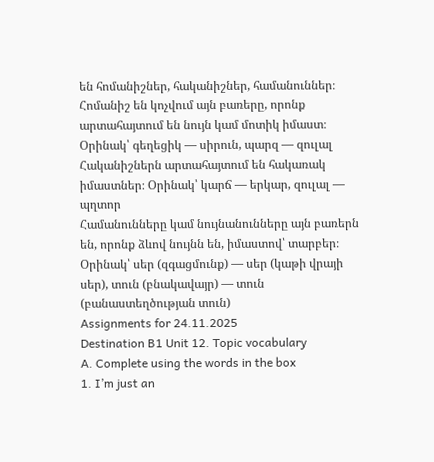են հոմանիշներ, հականիշներ, համանուններ։
Հոմանիշ են կոչվում այն բառերը, որոնք արտահայտում են նույն կամ մոտիկ իմաստ։ Օրինակ՝ գեղեցիկ — սիրուն, պարզ — զուլալ
Հականիշներն արտահայտում են հակառակ իմաստներ։ Օրինակ՝ կարճ — երկար, զուլալ — պղտոր
Համանունները կամ նույնանունները այն բառերն են, որոնք ձևով նույնն են, իմաստով՝ տարբեր։ Օրինակ՝ սեր (զգացմունք) — սեր (կաթի վրայի սեր), տուն (բնակավայր) — տուն (բանաստեղծության տուն)
Assignments for 24.11.2025
Destination B1 Unit 12. Topic vocabulary
A. Complete using the words in the box
1. I’m just an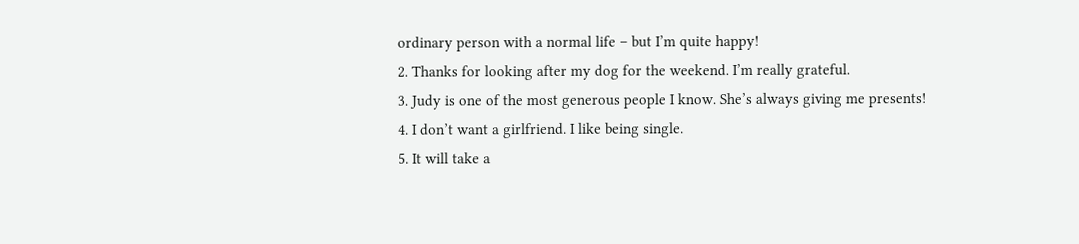ordinary person with a normal life – but I’m quite happy!
2. Thanks for looking after my dog for the weekend. I’m really grateful.
3. Judy is one of the most generous people I know. She’s always giving me presents!
4. I don’t want a girlfriend. I like being single.
5. It will take a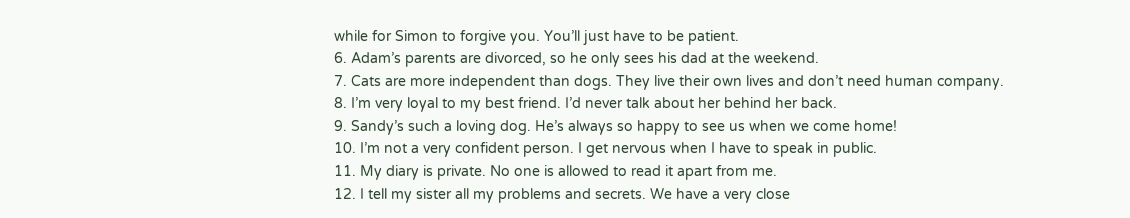while for Simon to forgive you. You’ll just have to be patient.
6. Adam’s parents are divorced, so he only sees his dad at the weekend.
7. Cats are more independent than dogs. They live their own lives and don’t need human company.
8. I’m very loyal to my best friend. I’d never talk about her behind her back.
9. Sandy’s such a loving dog. He’s always so happy to see us when we come home!
10. I’m not a very confident person. I get nervous when I have to speak in public.
11. My diary is private. No one is allowed to read it apart from me.
12. I tell my sister all my problems and secrets. We have a very close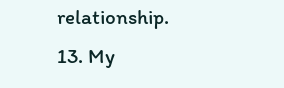relationship.
13. My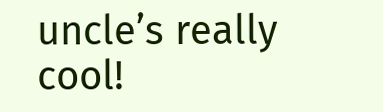uncle’s really cool!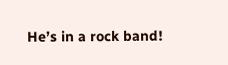He’s in a rock band!